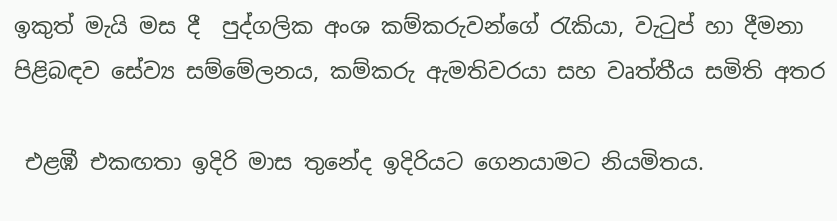ඉකුත් මැයි මස දී  පුද්ගලික අංශ කම්කරුවන්ගේ රැකියා, වැටුප් හා දීමනා පිළිබඳව සේව්‍ය සම්මේලනය, කම්කරු ඇමතිවරයා සහ වෘත්තීය සමිති අතර

 එළඹී එකඟතා ඉදිරි මාස තුනේද ඉදිරියට ගෙනයාමට නියමිතය.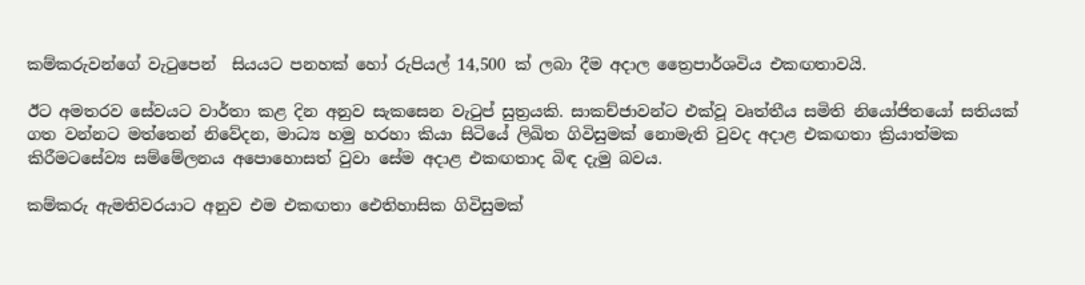කම්කරුවන්ගේ වැටුපෙන්  සියයට පනහක් හෝ රුපියල් 14,500 ක් ලබා දීම අදාල ත්‍රෛපාර්ශවිය එකඟතාවයි.

ඊට අමතරව සේවයට වාර්තා කළ දින අනුව සැකසෙන වැටුප් සුත්‍රයකි. සාකච්ජාවන්ට එක්වූ වෘත්තීය සමිති නියෝජිතයෝ සතියක් ගත වන්නට මත්තෙන් නිවේදන, මාධ්‍ය හමු හරහා කියා සිටියේ ලිඛිත ගිවිසුමක් නොමැති වුවද අදාළ එකඟතා ක්‍රියාත්මක කිරීමටසේව්‍ය සම්මේලනය අපොහොසත් වුවා සේම අදාළ එකඟතාද බිඳ දැමු බවය.

කම්කරු ඇමතිවරයාට අනුව එම එකඟතා ඓතිහාසික ගිවිසුමක්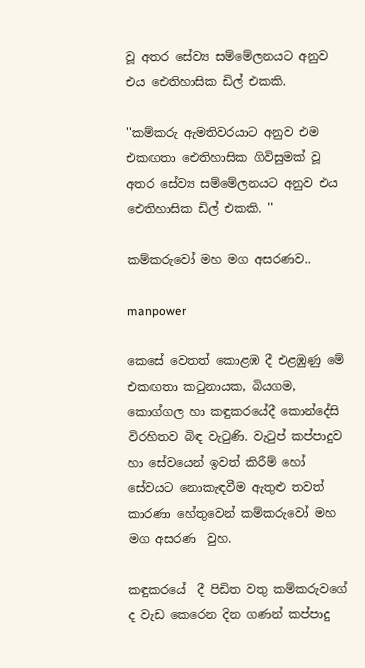වූ අතර සේව්‍ය සම්මේලනයට අනුව එය ඓතිහාසික ඩිල් එකකි.

''කම්කරු ඇමතිවරයාට අනුව එම එකඟතා ඓතිහාසික ගිවිසුමක් වූ අතර සේව්‍ය සම්මේලනයට අනුව එය ඓතිහාසික ඩිල් එකකි. ''

කම්කරුවෝ මහ මග අසරණව..

manpower

කෙසේ වෙතත් කොළඹ දී එළඹුණු මේ එකඟතා කටුනායක, බියගම, කොග්ගල හා කඳුකරයේදී කොන්දේසි විරහිතව බිඳ වැටුණි. වැටුප් කප්පාදුව හා සේවයෙන් ඉවත් කිරීම් හෝ සේවයට නොකැඳවීම ඇතුළු තවත් කාරණා හේතුවෙන් කම්කරුවෝ මහ මග අසරණ  වුහ.

කඳුකරයේ  දී පිඩිත වතු කම්කරුවගේ ද වැඩ කෙරෙන දින ගණන් කප්පාදු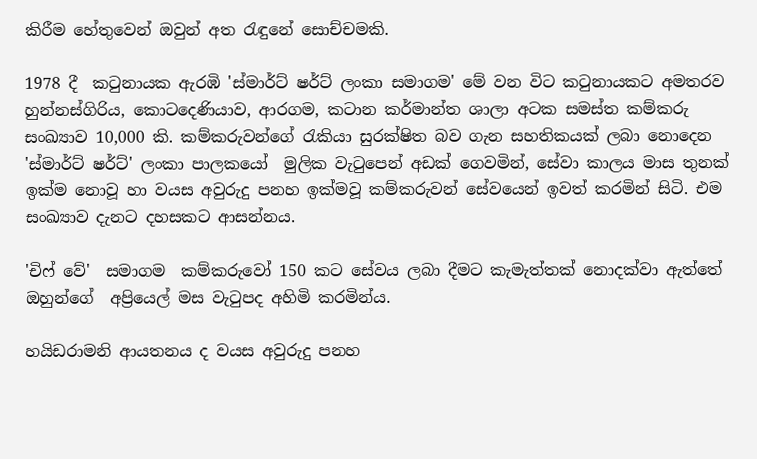කිරීම හේතුවෙන් ඔවුන් අත රැඳුනේ සොච්චමකි.

1978 දී  කටුනායක ඇරඹි 'ස්මාර්ට් ෂර්ට් ලංකා සමාගම' මේ වන විට කටුනායකට අමතරව හුන්නස්ගිරිය, කොටදෙණියාව, ආරගම, කටාන කර්මාන්ත ශාලා අටක සමස්ත කම්කරු සංඛ්‍යාව 10,000 කි. කම්කරුවන්ගේ රැකියා සුරක්ෂිත බව ගැන සහතිකයක් ලබා නොදෙන 'ස්මාර්ට් ෂර්ට්' ලංකා පාලකයෝ  මුලික වැටුපෙන් අඩක් ගෙවමින්, සේවා කාලය මාස තුනක් ඉක්ම නොවූ හා වයස අවුරුදු පනහ ඉක්මවූ කම්කරුවන් සේවයෙන් ඉවත් කරමින් සිටි. එම සංඛ්‍යාව දැනට දහසකට ආසන්නය.

'චිෆ් වේ'  සමාගම  කම්කරුවෝ 150 කට සේවය ලබා දීමට කැමැත්තක් නොදක්වා ඇත්තේ ඔහුන්ගේ  අප්‍රියෙල් මස වැටුපද අහිමි කරමින්ය.

හයිඩරාමනි ආයතනය ද වයස අවුරුදු පනහ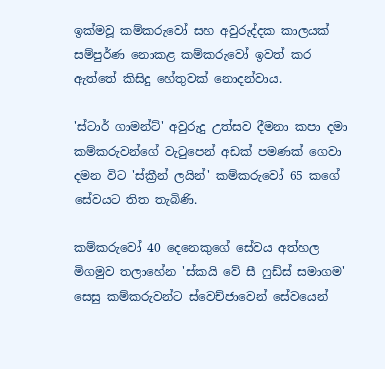ඉක්මවූ කම්කරුවෝ සහ අවුරුද්දක කාලයක් සම්පුර්ණ නොකළ කම්කරුවෝ ඉවත් කර ඇත්තේ කිසිදු හේතුවක් නොදන්වාය.

'ස්ටාර් ගාමන්ට්' අවුරුදු උත්සව දීමනා කපා දමා කම්කරුවන්ගේ වැටුපෙන් අඩක් පමණක් ගෙවා දමන විට 'ස්ක්‍රීන් ලයින්' කම්කරුවෝ 65 කගේ සේවයට තිත තැබිණි.

කම්කරුවෝ 40 දෙනෙකුගේ සේවය අත්හල මිගමුව තලාහේන 'ස්කයි වේ සී ෆුඩ්ස් සමාගම' සෙසු කම්කරුවන්ට ස්වෙච්ජාවෙන් සේවයෙන්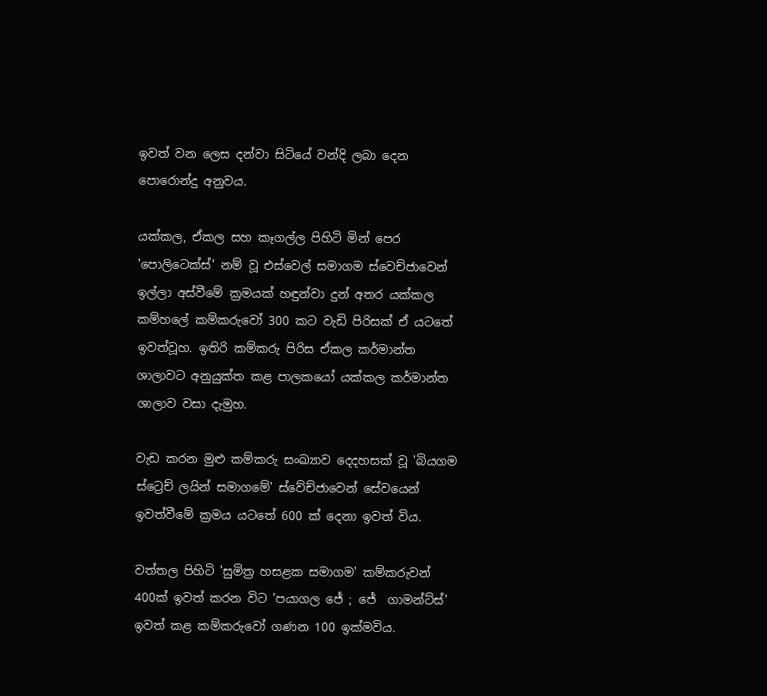ඉවත් වන ලෙස දන්වා සිටියේ වන්දි ලබා දෙන පොරොන්දු අනුවය.

යක්කල, ඒකල සහ කෑගල්ල පිහිටි මින් පෙර 'පොලිටෙක්ස්' නම් වූ එස්වෙල් සමාගම ස්වෙච්ජාවෙන් ඉල්ලා අස්වීමේ ක්‍රමයක් හඳුන්වා දුන් අතර යක්කල කම්හලේ කම්කරුවෝ 300 කට වැඩි පිරිසක් ඒ යටතේ ඉවත්වූහ. ඉතිරි කම්කරු පිරිස ඒකල කර්මාන්ත ශාලාවට අනුයුක්ත කළ පාලකයෝ යක්කල කර්මාන්ත ශාලාව වසා දැමුහ.

වැඩ කරන මුළු කම්කරු සංඛ්‍යාව දෙදහසක් වූ 'බියගම ස්ට්‍රෙච් ලයින් සමාගමේ' ස්වේච්ජාවෙන් සේවයෙන් ඉවත්වීමේ ක්‍රමය යටතේ 600 ක් දෙනා ඉවත් විය.

වත්තල පිහිටි 'සුමිත්‍ර හසළක සමාගම' කම්කරුවන් 400ක් ඉවත් කරන විට 'පයාගල ජේ ; ජේ  ගාමන්ට්ස්'  ඉවත් කළ කම්කරුවෝ ගණන 100 ඉක්මවිය.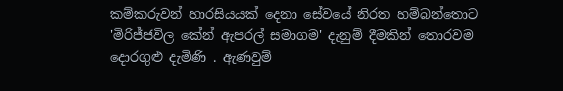කම්කරුවන් හාරසියයක් දෙනා සේවයේ නිරත හම්බන්තොට 'මිරිජ්ජවිල කේන් ඇපරල් සමාගම' දැනුම් දීමකින් තොරවම දොරගුළු දැමිණි . ඇණවුම්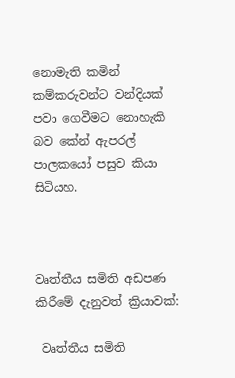නොමැති කමින් කම්කරුවන්ට වන්දියක් පවා ගෙවීමට නොහැකි බව කේන් ඇපරල් පාලකයෝ පසුව කියා සිටියහ.



වෘත්තීය සමිති අඩපණ කිරීමේ දැනුවත් ක්‍රියාවක්:

 වෘත්තීය සමිති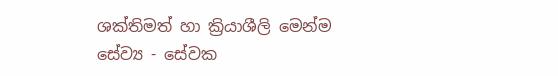ශක්තිමත් හා ක්‍රියාශීලි මෙන්ම සේව්‍ය - සේවක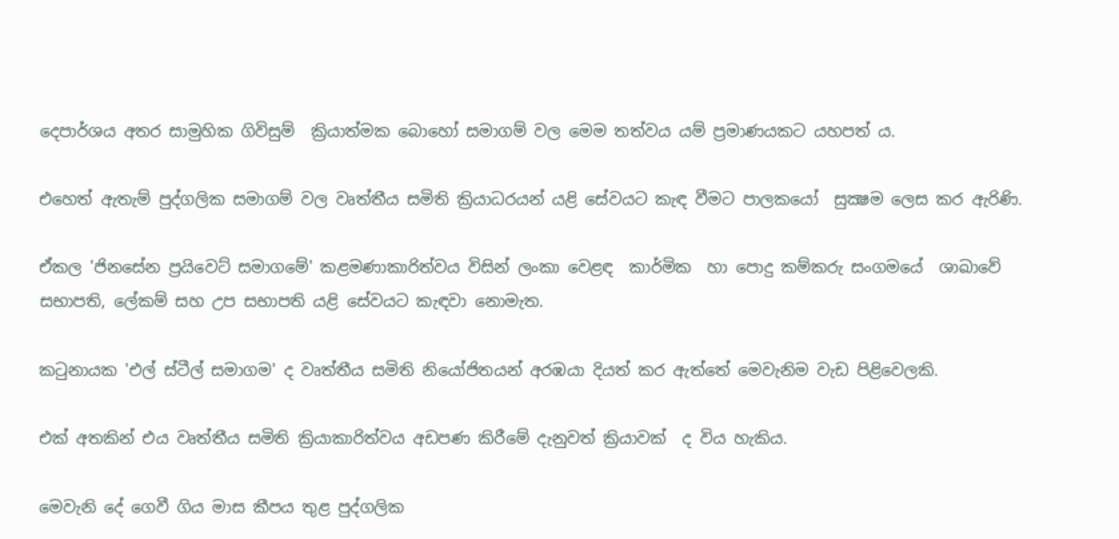දෙපාර්ශය අතර සාමුහික ගිවිසුම්  ක්‍රියාත්මක බොහෝ සමාගම් වල මෙම තත්වය යම් ප්‍රමාණයකට යහපත් ය.

එහෙත් ඇතැම් පුද්ගලික සමාගම් වල වෘත්තීය සමිති ක්‍රියාධරයන් යළි සේවයට කැඳ වීමට පාලකයෝ  සුක්‍ෂම ලෙස කර ඇරිණි.

ඒකල 'ජිනසේන ප්‍රයිවෙට් සමාගමේ' කළමණාකාරිත්වය විසින් ලංකා වෙළඳ  කාර්මික  හා පොදු කම්කරු සංගමයේ  ශාඛාවේ සභාපති, ලේකම් සහ උප සභාපති යළි සේවයට කැඳවා නොමැත.

කටුනායක 'එල් ස්ටීල් සමාගම' ද වෘත්තීය සමිති නියෝජිතයන් අරඹයා දියත් කර ඇත්තේ මෙවැනිම වැඩ පිළිවෙලකි.

එක් අතකින් එය වෘත්තීය සමිති ක්‍රියාකාරිත්වය අඩපණ කිරීමේ දැනුවත් ක්‍රියාවක්  ද විය හැකිය.

මෙවැනි දේ ගෙවී ගිය මාස කීපය තුළ පුද්ගලික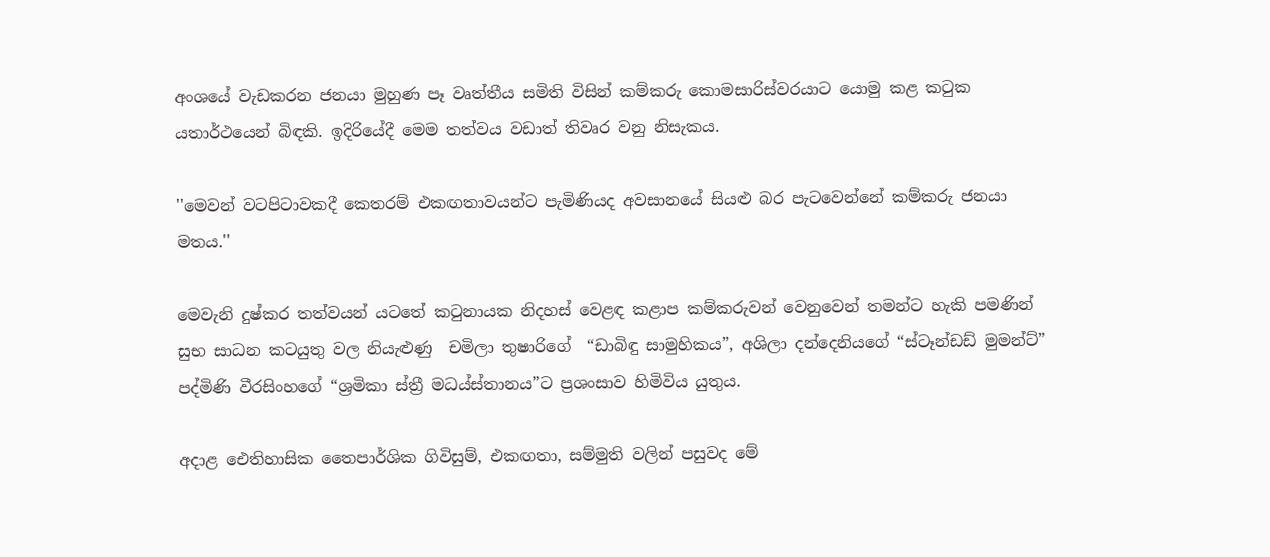අංශයේ වැඩකරන ජනයා මුහුණ පෑ වෘත්තීය සමිති විසින් කම්කරු කොමසාරිස්වරයාට යොමු කළ කටුක යතාර්ථයෙන් බිඳකි. ඉදිරියේදී මෙම තත්වය වඩාත් තිවෘර වනු නිසැකය.

''මෙවන් වටපිටාවකදී කෙතරම් එකඟතාවයන්ට පැමිණියද අවසානයේ සියළු බර පැටවෙන්නේ කම්කරු ජනයා මතය.''

මෙවැනි දුෂ්කර තත්වයන් යටතේ කටුනායක නිදහස් වෙළඳ කළාප කම්කරුවන් වෙනුවෙන් තමන්ට හැකි පමණින් සුභ සාධන කටයුතු වල නියැළුණු  චමිලා තුෂාරිගේ  “ඩාබිඳු සාමුහිකය”, අශිලා දන්දෙනියගේ “ස්ටෑන්ඩඩ් මුමන්ට්”   පද්මිණි වීරසිංහගේ “ශ්‍රමිකා ස්ත්‍රී මධය්ස්තානය”ට ප්‍රශංසාව හිමිවිය යුතුය.

අදාළ ඓතිහාසික තෛපාර්ශික ගිවිසුම්, එකඟතා, සම්මුති වලින් පසුවද මේ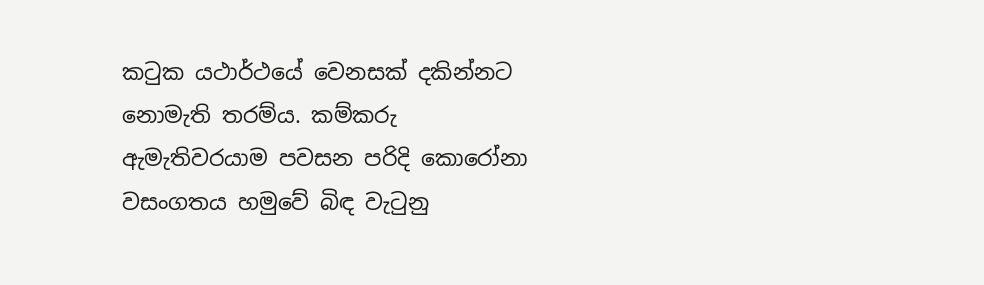කටුක යථාර්ථයේ වෙනසක් දකින්නට නොමැති තරම්ය. කම්කරු ඇමැතිවරයාම පවසන පරිදි කොරෝනා වසංගතය හමුවේ බිඳ වැටුනු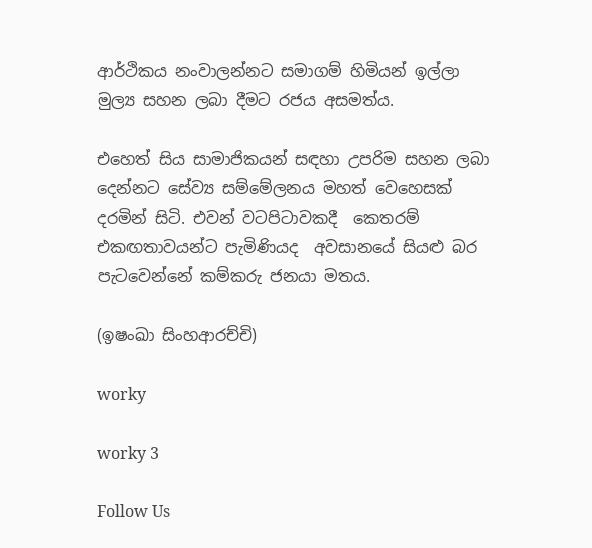ආර්ථිකය නංවාලන්නට සමාගම් හිමියන් ඉල්ලා මුල්‍ය සහන ලබා දීමට රජය අසමත්ය.

එහෙත් සිය සාමාජිකයන් සඳහා උපරිම සහන ලබා දෙන්නට සේව්‍ය සම්මේලනය මහත් වෙහෙසක් දරමින් සිටි. එවන් වටපිටාවකදී  කෙතරම් එකඟතාවයන්ට පැමිණියද  අවසානයේ සියළු බර පැටවෙන්නේ කම්කරු ජනයා මතය.

(ඉෂංඛා සිංහආරච්චි)

worky

worky 3

Follow Us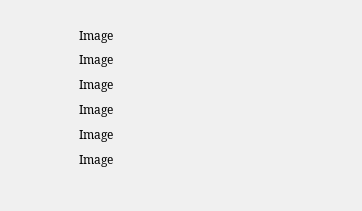Image
Image
Image
Image
Image
Image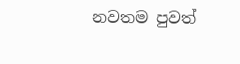නවතම පුවත්